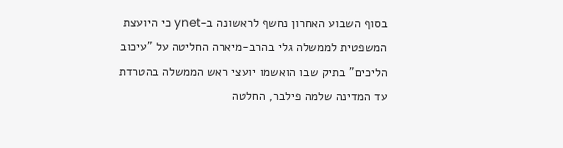בסוף השבוע האחרון נחשף לראשונה ב-ynet כי היועצת המשפטית לממשלה גלי בהרב-מיארה החליטה על "עיכוב הליכים" בתיק שבו הואשמו יועצי ראש הממשלה בהטרדת עד המדינה שלמה פילבר, החלטה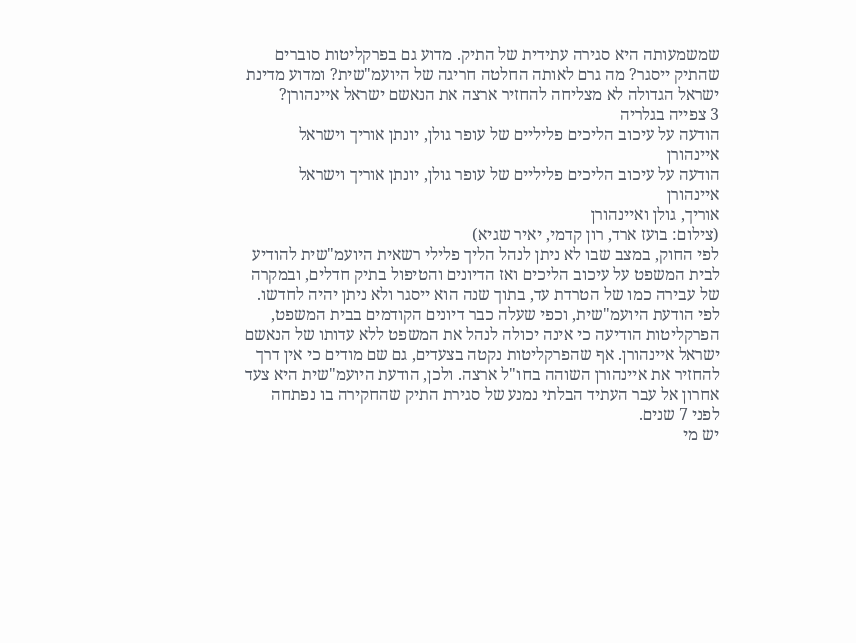שמשמעותה היא סגירה עתידית של התיק. מדוע גם בפרקליטות סוברים שהתיק ייסגר? מה גרם לאותה החלטה חריגה של היועמ"שית? ומדוע מדינת ישראל הגדולה לא מצליחה להחזיר ארצה את הנאשם ישראל איינהורן?
3 צפייה בגלריה
הודעה על עיכוב הליכים פליליים של עופר גולן, יונתן אוריך וישראל איינהורן
הודעה על עיכוב הליכים פליליים של עופר גולן, יונתן אוריך וישראל איינהורן
אוריך, גולן ואיינהורן
(צילום: בועז ארד, רון קדמי, יאיר שגיא)
לפי החוק, במצב שבו לא ניתן לנהל הליך פלילי רשאית היועמ"שית להודיע לבית המשפט על עיכוב הליכים ואז הדיונים והטיפול בתיק חדלים, ובמקרה של עבירה כמו של הטרדת עד, בתוך שנה הוא ייסגר ולא ניתן יהיה לחדשו.
לפי הודעת היועמ"שית, וכפי שעלה כבר דיונים הקודמים בבית המשפט, הפרקליטות הודיעה כי אינה יכולה לנהל את המשפט ללא עדותו של הנאשם ישראל איינהורן. אף שהפרקליטות נקטה בצעדים, גם שם מודים כי אין דרך להחזיר את איינהורן השוהה בחו"ל ארצה. ולכן, הודעת היועמ"שית היא צעד אחרון אל עבר העתיד הבלתי נמנע של סגירת התיק שהחקירה בו נפתחה לפני 7 שנים.
יש מי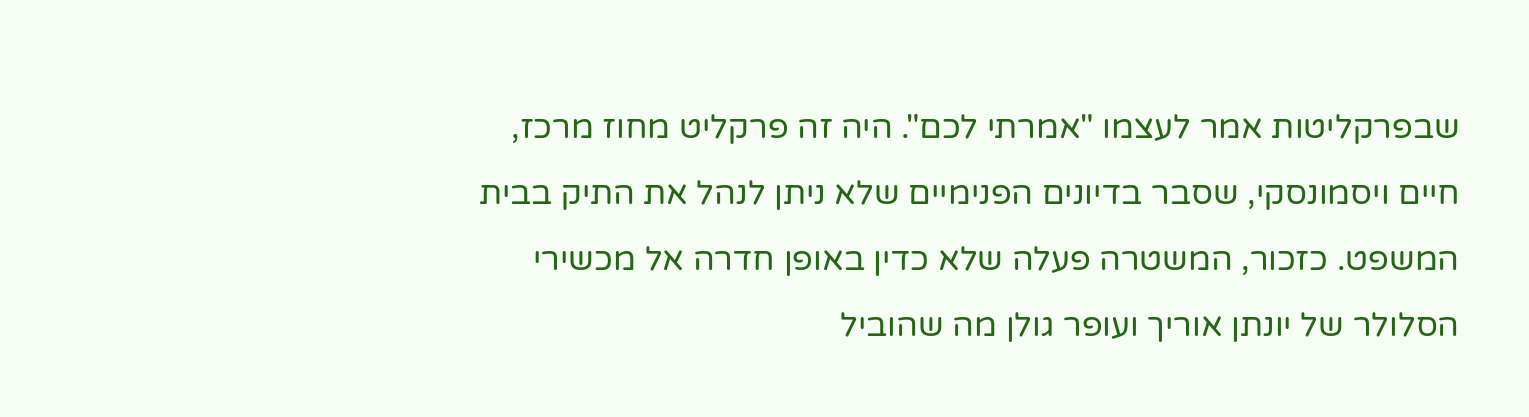שבפרקליטות אמר לעצמו "אמרתי לכם". היה זה פרקליט מחוז מרכז, חיים ויסמונסקי, שסבר בדיונים הפנימיים שלא ניתן לנהל את התיק בבית המשפט. כזכור, המשטרה פעלה שלא כדין באופן חדרה אל מכשירי הסלולר של יונתן אוריך ועופר גולן מה שהוביל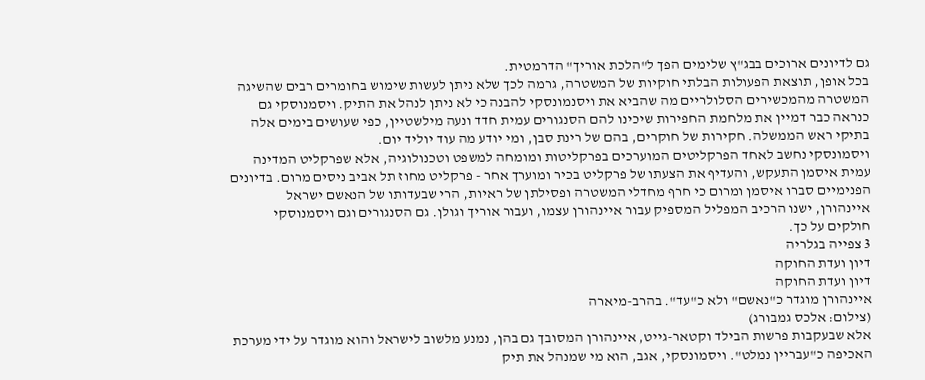גם לדיונים ארוכים בבג"ץ שלימים הפך ל"הלכת אוריך" הדרמטית.
בכל אופן, תוצאת הפעולות הבלתי חוקיות של המשטרה, גרמה לכך שלא ניתן לעשות שימוש בחומרים רבים שהשיגה המשטרה מהמכשירים הסלולריים מה שהביא את ויסנמונסקי להבנה כי לא ניתן לנהל את התיק. ויסמנוסקי גם כנראה כבר דמיין את מלחמת החפירות שיכינו להם הסנגורים עמית חדד ונעה מילשטיין, כפי שעושים בימים אלה בתיקי ראש הממשלה. חקירות של חוקרים, בהם של רינת סבן, ומי יודע מה עוד יוליד יום.
ויסמונסקי נחשב לאחד הפרקליטים המוערכים בפרקליטות ומומחה למשפט וטכנולוגיה, אלא שפרקליט המדינה עמית איסמן התעקש, והעדיף את הצעתו של פרקליט בכיר ומוערך אחר - פרקליט מחוז תל אביב ניסים מרום. בדיונים הפנימיים סברו איסמן ומרום כי חרף מחדלי המשטרה ופסילתן של ראיות, הרי שבעדותו של הנאשם ישראל איינהורן, ישנו הרכיב המפליל המספיק עבור איינהורן עצמו, ועבור אוריך וגולן. גם הסנגורים וגם ויסמנוסקי חולקים על כך.
3 צפייה בגלריה
דיון ועדת החוקה
דיון ועדת החוקה
איינהורן מוגדר כ"נאשם" ולא כ"עד". בהרב-מיארה
(צילום: אלכס גמבורג)
אלא שבעקבות פרשות הבילד וקטאר-גייט, איינהורן המסובך גם בהן, נמנע מלשוב לישראל והוא מוגדר על ידי מערכת האכיפה כ"עבריין נמלט". ויסמונסקי, אגב, הוא מי שמנהל את תיק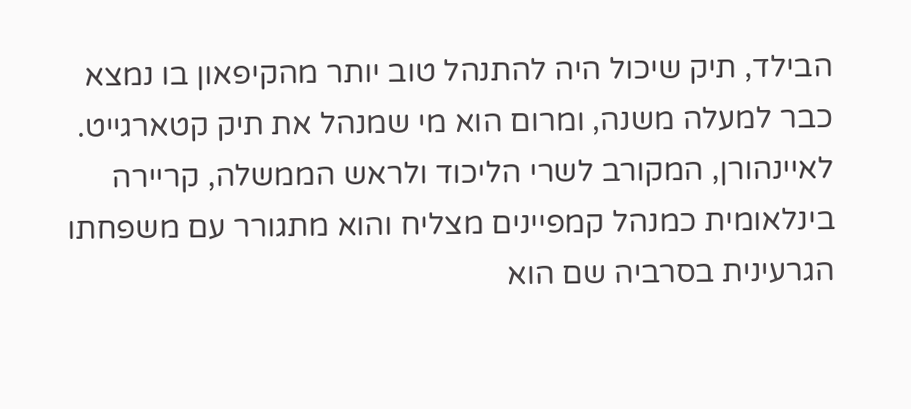הבילד, תיק שיכול היה להתנהל טוב יותר מהקיפאון בו נמצא כבר למעלה משנה, ומרום הוא מי שמנהל את תיק קטארגייט. לאיינהורן, המקורב לשרי הליכוד ולראש הממשלה, קריירה בינלאומית כמנהל קמפיינים מצליח והוא מתגורר עם משפחתו הגרעינית בסרביה שם הוא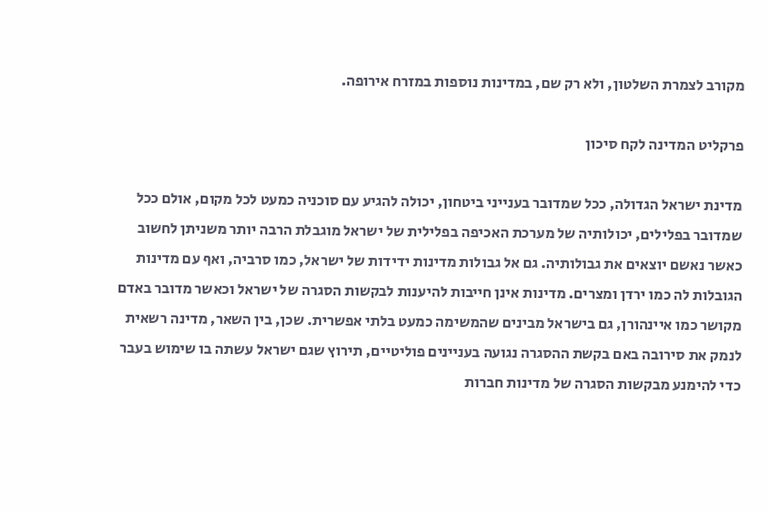מקורב לצמרת השלטון, ולא רק שם, במדינות נוספות במזרח אירופה.

פרקליט המדינה לקח סיכון

מדינת ישראל הגדולה, ככל שמדובר בענייני ביטחון, יכולה להגיע עם סוכניה כמעט לכל מקום, אולם ככל שמדובר בפלילים, יכולותיה של מערכת האכיפה בפלילית של ישראל מוגבלת הרבה יותר משניתן לחשוב כאשר נאשם יוצאים את גבולותיה. גם אל גבולות מדינות ידידות של ישראל, כמו סרביה, ואף עם מדינות הגובלות לה כמו ירדן ומצרים. מדינות אינן חייבות להיענות לבקשות הסגרה של ישראל וכאשר מדובר באדם מקושר כמו איינהורן, גם בישראל מבינים שהמשימה כמעט בלתי אפשרית. שכן, בין השאר, מדינה רשאית לנמק את סירובה באם בקשת ההסגרה נגועה בעניינים פוליטיים, תירוץ שגם ישראל עשתה בו שימוש בעבר כדי להימנע מבקשות הסגרה של מדינות חברות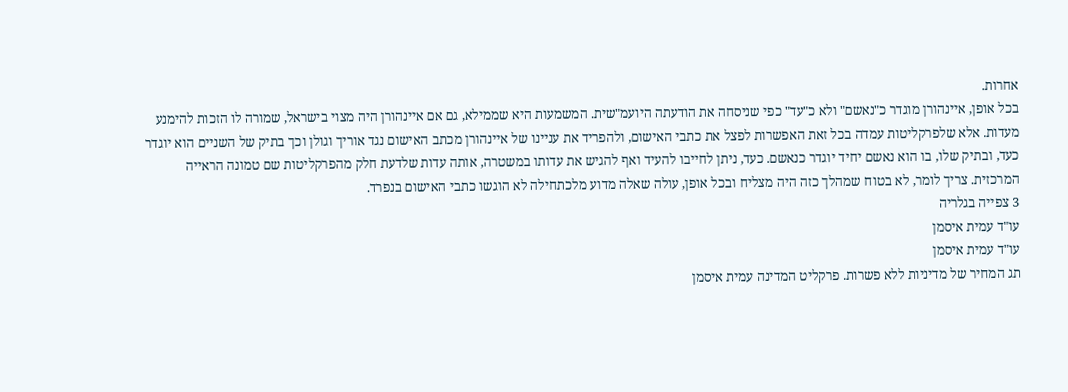אחרות.
בכל אופן, איינהורן מוגדר כ"נאשם" ולא כ"עד" כפי שניסחה את הודעתה היועמ"שית. המשמעות היא שממילא, גם אם איינהורן היה מצוי בישראל, שמורה לו הזכות להימנע מעדות. אלא שלפרקליטות עמדה בכל זאת האפשרות לפצל את כתבי האישום, ולהפריד את עניינו של איינהורן מכתב האישום נגד אוריך וגולן וכך בתיק של השניים הוא יוגדר כעד, ובתיק שלו, בו הוא נאשם יחיד יוגדר כנאשם. כעד, ניתן לחייבו להעיד ואף להגיש את עדותו במשטרה, אותה עדות שלדעת חלק מהפרקליטות שם טמונה הראייה המרכזית. צריך לומר, לא בטוח שמהלך כזה היה מצליח ובכל אופן, עולה שאלה מדוע מלכתחילה לא הוגשו כתבי האישום בנפרד.
3 צפייה בגלריה
עו"ד עמית איסמן
עו"ד עמית איסמן
תג המחיר של מדיניות ללא פשרות. פרקליט המדינה עמית איסמן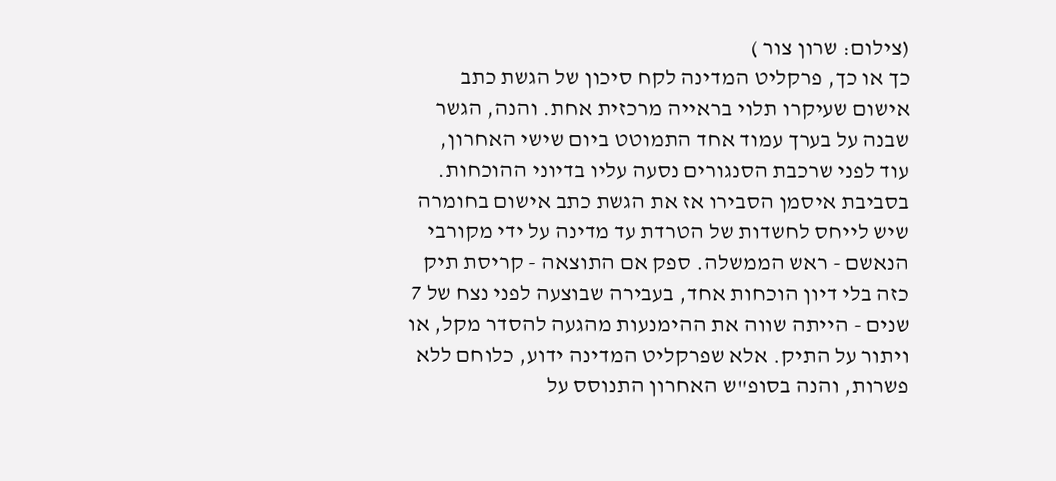(צילום: שרון צור )
כך או כך, פרקליט המדינה לקח סיכון של הגשת כתב אישום שעיקרו תלוי בראייה מרכזית אחת. והנה, הגשר שבנה על בערך עמוד אחד התמוטט ביום שישי האחרון, עוד לפני שרכבת הסנגורים נסעה עליו בדיוני ההוכחות. בסביבת איסמן הסבירו אז את הגשת כתב אישום בחומרה שיש לייחס לחשדות של הטרדת עד מדינה על ידי מקורבי הנאשם - ראש הממשלה. ספק אם התוצאה - קריסת תיק כזה בלי דיון הוכחות אחד, בעבירה שבוצעה לפני נצח של 7 שנים - הייתה שווה את ההימנעות מהגעה להסדר מקל, או ויתור על התיק. אלא שפרקליט המדינה ידוע, כלוחם ללא פשרות, והנה בסופ"ש האחרון התנוסס על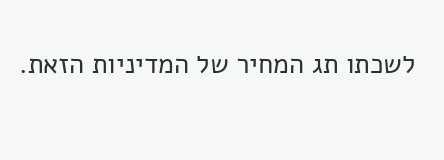לשכתו תג המחיר של המדיניות הזאת.